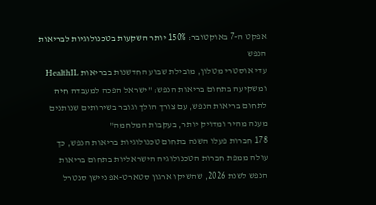אפקט ה-7 באוקטובר: 150% יותר השקעות בטכנולוגיות לבריאות הנפש
עדי אוסטרי מטלון, מובילת שבוע החדשנות בבריאות HealthIL ומשקיעה בתחום בריאות הנפש: "ישראל הפכה למעבדה חיה לתחום בריאות הנפש, עם צורך הולך וגובר בשירותים שנותנים מענה מהיר ומדויק יותר, בעקבות המלחמה"
178 חברות פעלו השנה בתחום טכנולוגיות בריאות הנפש, כך עולה ממפת חברות הטכנולוגיה הישראליות בתחום בריאות הנפש לשנת 2026, שהשיקו ארגון סטארט-אפ ניישן סנטרל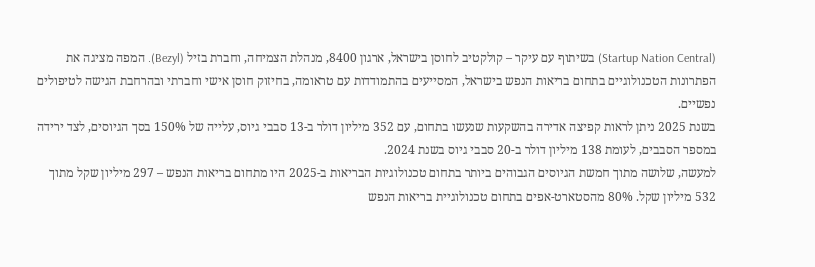(Startup Nation Central) בשיתוף עם עיקר – קולקטיב לחוסן בישראל, ארגון 8400, מנהלת הצמיחה, וחברת בזיל (Bezyl). המפה מציגה את הפתרונות הטכנולוגיים בתחום בריאות הנפש בישראל, המסייעים בהתמודדות עם טראומה, בחיזוק חוסן אישי וחברתי ובהרחבת הגישה לטיפולים נפשיים.
בשנת 2025 ניתן לראות קפיצה אדירה בהשקעות שנעשו בתחום, עם 352 מיליון דולר ב-13 סבבי גיוס, עלייה של 150% בסך הגיוסים, לצד ירידה במספר הסבבים, לעומת 138 מיליון דולר ב-20 סבבי גיוס בשנת 2024.
למעשה, שלושה מתוך חמשת הגיוסים הגבוהים ביותר בתחום טכנולוגיות הבריאות ב-2025 היו מתחום בריאות הנפש – 297 מיליון שקל מתוך 532 מיליון שקל. 80% מהסטארט-אפים בתחום טכנולוגיית בריאות הנפש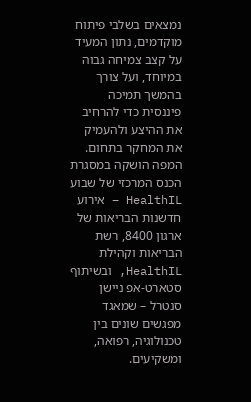נמצאים בשלבי פיתוח מוקדמים, נתון המעיד על קצב צמיחה גבוה במיוחד, ועל צורך בהמשך תמיכה פיננסית כדי להרחיב את ההיצע ולהעמיק את המחקר בתחום.
המפה הושקה במסגרת הכנס המרכזי של שבוע HealthIL – אירוע חדשנות הבריאות של ארגון 8400, רשת הבריאות וקהילת HealthIL, ובשיתוף סטארט-אפ ניישן סנטרל – שמאגד מפגשים שונים בין טכנולוגיה, רפואה, ומשקיעים.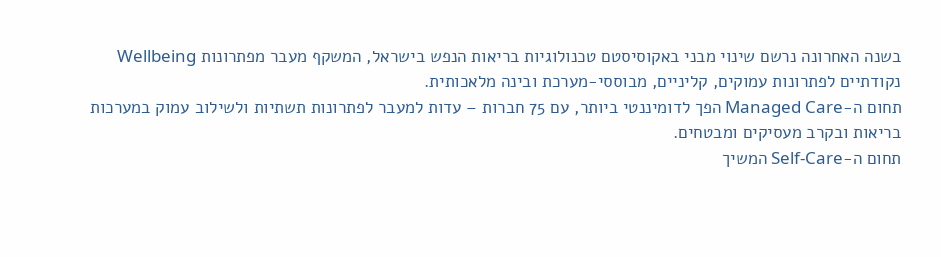בשנה האחרונה נרשם שינוי מבני באקוסיסטם טכנולוגיות בריאות הנפש בישראל, המשקף מעבר מפתרונות Wellbeing נקודתיים לפתרונות עמוקים, קליניים, מבוססי-מערכת ובינה מלאכותית.
תחום ה-Managed Care הפך לדומיננטי ביותר, עם 75 חברות – עדות למעבר לפתרונות תשתיות ולשילוב עמוק במערכות בריאות ובקרב מעסיקים ומבטחים.
תחום ה-Self-Care המשיך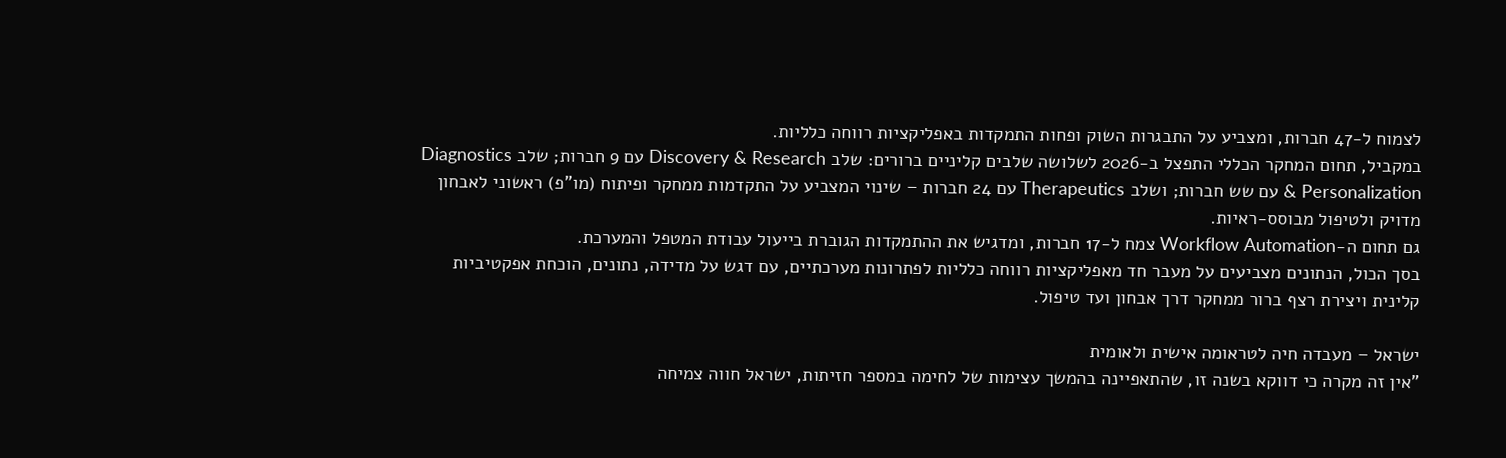לצמוח ל-47 חברות, ומצביע על התבגרות השוק ופחות התמקדות באפליקציות רווחה כלליות.
במקביל, תחום המחקר הכללי התפצל ב-2026 לשלושה שלבים קליניים ברורים: שלב Discovery & Research עם 9 חברות; שלב Diagnostics & Personalization עם שש חברות; ושלב Therapeutics עם 24 חברות – שינוי המצביע על התקדמות ממחקר ופיתוח (מו"פ) ראשוני לאבחון מדויק ולטיפול מבוסס-ראיות.
גם תחום ה-Workflow Automation צמח ל-17 חברות, ומדגיש את ההתמקדות הגוברת בייעול עבודת המטפל והמערכת.
בסך הכול, הנתונים מצביעים על מעבר חד מאפליקציות רווחה כלליות לפתרונות מערכתיים, עם דגש על מדידה, נתונים, הוכחת אפקטיביות קלינית ויצירת רצף ברור ממחקר דרך אבחון ועד טיפול.

ישראל – מעבדה חיה לטראומה אישית ולאומית
"אין זה מקרה כי דווקא בשנה זו, שהתאפיינה בהמשך עצימות של לחימה במספר חזיתות, ישראל חווה צמיחה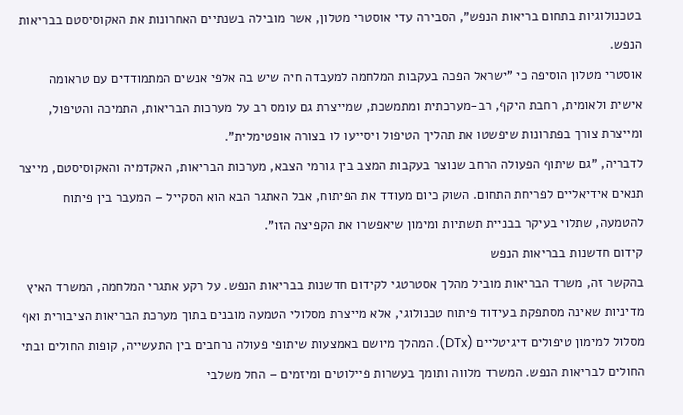בטכנולוגיות בתחום בריאות הנפש", הסבירה עדי אוסטרי מטלון, אשר מובילה בשנתיים האחרונות את האקוסיסטם בבריאות הנפש.
אוסטרי מטלון הוסיפה כי "ישראל הפכה בעקבות המלחמה למעבדה חיה שיש בה אלפי אנשים המתמודדים עם טראומה אישית ולאומית, רחבת היקף, רב-מערכתית ומתמשכת, שמייצרת גם עומס רב על מערכות הבריאות, התמיכה והטיפול, ומייצרת צורך בפתרונות שיפשטו את תהליך הטיפול ויסייעו לו בצורה אופטימלית".
לדבריה, "גם שיתוף הפעולה הרחב שנוצר בעקבות המצב בין גורמי הצבא, מערכות הבריאות, האקדמיה והאקוסיסטם, מייצר תנאים אידיאליים לפריחת התחום. השוק כיום מעודד את הפיתוח, אבל האתגר הבא הוא הסקייל – המעבר בין פיתוח להטמעה, שתלוי בעיקר בבניית תשתיות ומימון שיאפשרו את הקפיצה הזו".
קידום חדשנות בבריאות הנפש
בהקשר זה, משרד הבריאות מוביל מהלך אסטרטגי לקידום חדשנות בבריאות הנפש. על רקע אתגרי המלחמה, המשרד האיץ מדיניות שאינה מסתפקת בעידוד פיתוח טכנולוגי, אלא מייצרת מסלולי הטמעה מובנים בתוך מערכת הבריאות הציבורית ואף מסלול למימון טיפולים דיגיטליים (DTx). המהלך מיושם באמצעות שיתופי פעולה נרחבים בין התעשייה, קופות החולים ובתי החולים לבריאות הנפש. המשרד מלווה ותומך בעשרות פיילוטים ומיזמים – החל משלבי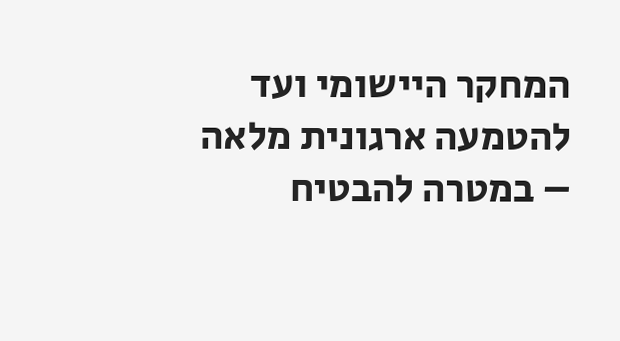המחקר היישומי ועד להטמעה ארגונית מלאה – במטרה להבטיח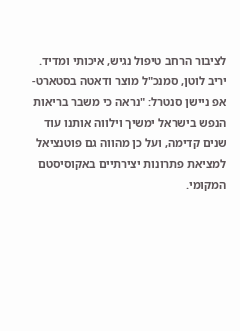לציבור הרחב טיפול נגיש, איכותי ומדיד.
יריב לוטן, סמנכ"ל מוצר ודאטה בסטארט-אפ ניישן סנטרל: "נראה כי משבר בריאות הנפש בישראל ימשיך וילווה אותנו עוד שנים קדימה, ועל כן מהווה גם פוטנציאל למציאת פתרונות יצירתיים באקוסיסטם המקומי.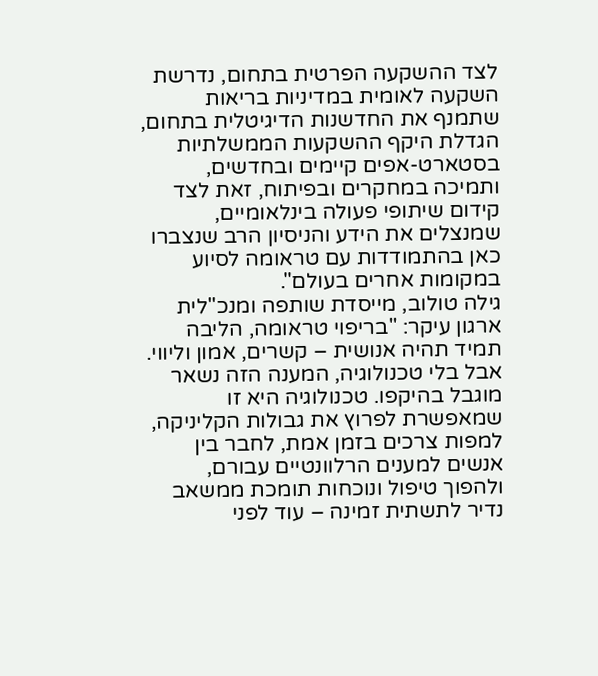לצד ההשקעה הפרטית בתחום, נדרשת השקעה לאומית במדיניות בריאות שתמנף את החדשנות הדיגיטלית בתחום, הגדלת היקף ההשקעות הממשלתיות בסטארט-אפים קיימים ובחדשים, ותמיכה במחקרים ובפיתוח, זאת לצד קידום שיתופי פעולה בינלאומיים, שמנצלים את הידע והניסיון הרב שנצברו כאן בהתמודדות עם טראומה לסיוע במקומות אחרים בעולם".
גילה טולוב, מייסדת שותפה ומנכ"לית ארגון עיקר: "בריפוי טראומה, הליבה תמיד תהיה אנושית – קשרים, אמון וליווי. אבל בלי טכנולוגיה, המענה הזה נשאר מוגבל בהיקפו. טכנולוגיה היא זו שמאפשרת לפרוץ את גבולות הקליניקה, למפות צרכים בזמן אמת, לחבר בין אנשים למענים הרלוונטיים עבורם, ולהפוך טיפול ונוכחות תומכת ממשאב נדיר לתשתית זמינה – עוד לפני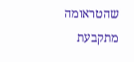שהטראומה מתקבעת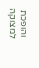והופכת למצוקה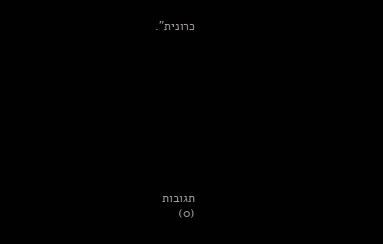כרונית".











תגובות
(0)